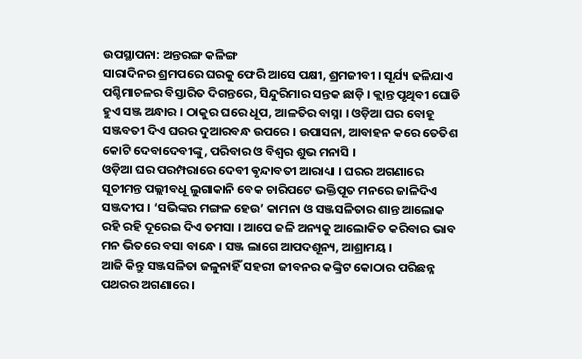ଉପସ୍ଥାପନା: ଅନ୍ତରଙ୍ଗ କଳିଙ୍ଗ
ସାରାଦିନର ଶ୍ରମପରେ ଘରକୁ ଫେରି ଆସେ ପକ୍ଷୀ, ଶ୍ରମଜୀବୀ । ସୂର୍ଯ୍ୟ ଢଳିଯାଏ ପଶ୍ଚିମାଚଳର ବିସ୍ତାରିତ ଦିଗନ୍ତରେ, ସିନ୍ଦୁରିମାର ସନ୍ତକ ଛାଡ଼ି । କ୍ଲାନ୍ତ ପୃଥିବୀ ଘୋଡି ହୁଏ ସଞ୍ଜ ଅନ୍ଧାର । ଠାକୁର ଘରେ ଧୂପ, ଆଳତିର ବାସ୍ନା । ଓଡ଼ିଆ ଘର ବୋହୂ ସଞ୍ଜବତୀ ଦିଏ ଘରର ଦୁଆରବନ୍ଧ ଉପରେ । ଉପାସନା, ଆବାହନ କରେ ତେତିଶ କୋଟି ଦେବାଦେବୀଙ୍କୁ, ପରିବାର ଓ ବିଶ୍ୱର ଶୁଭ ମନାସି ।
ଓଡ଼ିଆ ଘର ପରମ୍ପରାରେ ଦେବୀ ଵୃନ୍ଦାବତୀ ଆରାଧ୍ୟା । ଘରର ଅଗଣାରେ ସୂଚୀମନ୍ତ ପଲ୍ଲୀବଧୂ ଲୁଗାକାନି ବେକ ଚାରିପଟେ ଭକ୍ତିପୂତ ମନରେ ଜାଳିଦିଏ ସଞ୍ଜଦୀପ । ‘ସଭିଙ୍କର ମଙ୍ଗଳ ହେଉ’ କାମନା ଓ ସଞ୍ଜସଳିତାର ଶାନ୍ତ ଆଲୋକ ରହି ରହି ଦୂରେଇ ଦିଏ ତମସା । ଆପେ ଜଳି ଅନ୍ୟକୁ ଆଲୋକିତ କରିବାର ଭାବ ମନ ଭିତରେ ବସା ବାନ୍ଧେ । ସଞ୍ଜ ଲାଗେ ଆପଦଶୂନ୍ୟ, ଆଶ୍ରାମୟ ।
ଆଜି କିନ୍ତୁ ସଞ୍ଜସଳିତା ଜଳୁନାହିଁ ସହରୀ ଜୀବନର କଙ୍କ୍ରିଟ କୋଠାର ପରିଛନ୍ନ ପଥରର ଅଗଣାରେ ।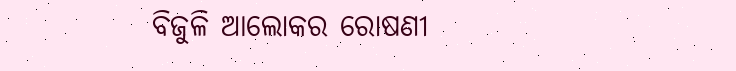ବିଜୁଳି ଆଲୋକର ରୋଷଣୀ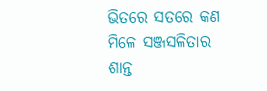ଭିତରେ ସତରେ କଣ ମିଳେ ସଞ୍ଜସଳିତାର ଶାନ୍ତ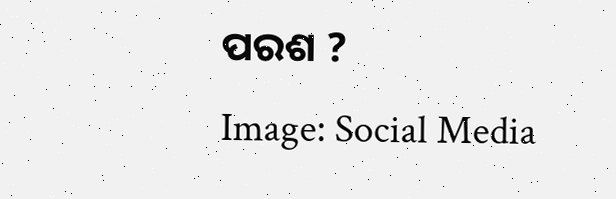ପରଶ ?
Image: Social Media